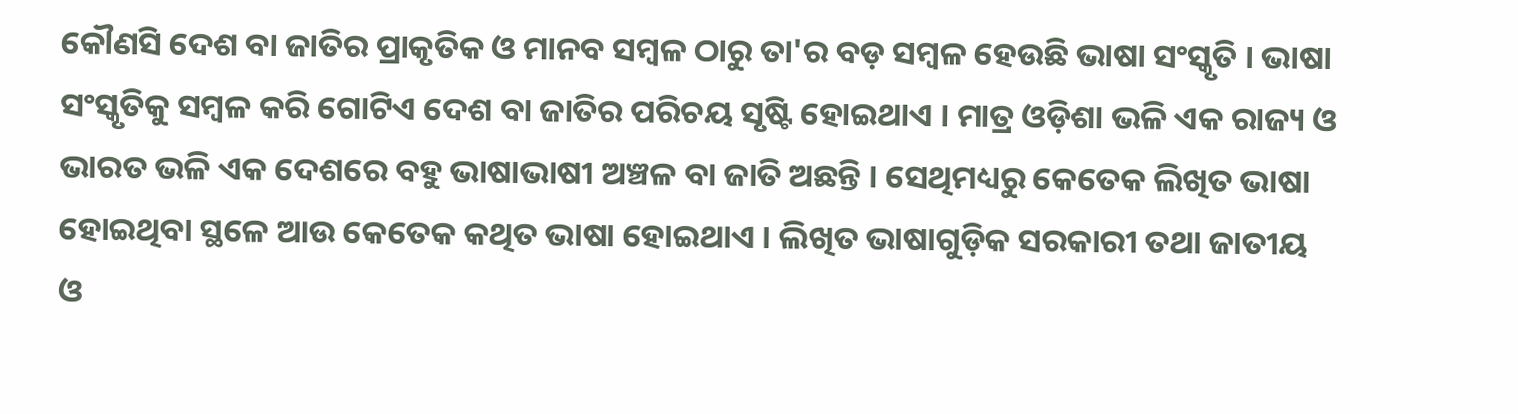କୌଣସି ଦେଶ ବା ଜାତିର ପ୍ରାକୃତିକ ଓ ମାନବ ସମ୍ବଳ ଠାରୁ ତା'ର ବଡ଼ ସମ୍ବଳ ହେଉଛି ଭାଷା ସଂସ୍କୃତି । ଭାଷା ସଂସ୍କୃତିକୁ ସମ୍ବଳ କରି ଗୋଟିଏ ଦେଶ ବା ଜାତିର ପରିଚୟ ସୃଷ୍ଟି ହୋଇଥାଏ । ମାତ୍ର ଓଡ଼ିଶା ଭଳି ଏକ ରାଜ୍ୟ ଓ ଭାରତ ଭଳି ଏକ ଦେଶରେ ବହୁ ଭାଷାଭାଷୀ ଅଞ୍ଚଳ ବା ଜାତି ଅଛନ୍ତି । ସେଥିମଧ୍ୟରୁ କେତେକ ଲିଖିତ ଭାଷା ହୋଇଥିବା ସ୍ଥଳେ ଆଉ କେତେକ କଥିତ ଭାଷା ହୋଇଥାଏ । ଲିଖିତ ଭାଷାଗୁଡ଼ିକ ସରକାରୀ ତଥା ଜାତୀୟ ଓ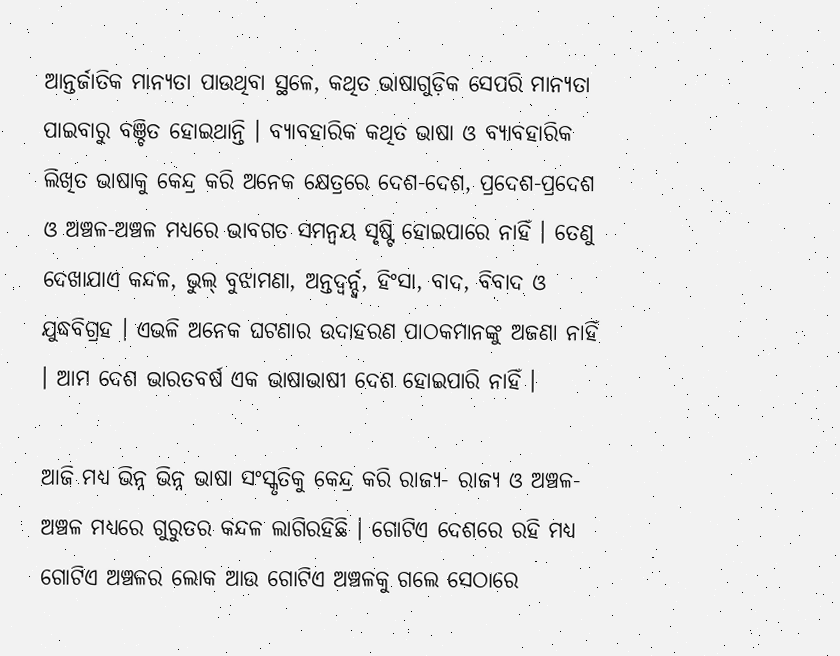ଆନ୍ତର୍ଜାତିକ ମାନ୍ୟତା ପାଉଥିବା ସ୍ଥଳେ, କଥିତ ଭାଷାଗୁଡ଼ିକ ସେପରି ମାନ୍ୟତା ପାଇବାରୁ ବଞ୍ଚିତ ହୋଇଥାନ୍ତି । ବ୍ୟାବହାରିକ କଥିତ ଭାଷା ଓ ବ୍ୟାବହାରିକ ଲିଖିତ ଭାଷାକୁ କେନ୍ଦ୍ର କରି ଅନେକ କ୍ଷେତ୍ରରେ ଦେଶ-ଦେଶ, ପ୍ରଦେଶ-ପ୍ରଦେଶ ଓ ଅଞ୍ଚଳ-ଅଞ୍ଚଳ ମଧ୍ୟରେ ଭାବଗତ ସମନ୍ୱୟ ସୃଷ୍ଟି ହୋଇପାରେ ନାହିଁ । ତେଣୁ ଦେଖାଯାଏ କନ୍ଦଳ, ଭୁଲ୍ ବୁଝାମଣା, ଅନ୍ତଦ୍ୱର୍ନ୍ଦ୍ୱ, ହିଂସା, ବାଦ, ବିବାଦ ଓ ଯୁଦ୍ଧବିଗ୍ରହ । ଏଭଳି ଅନେକ ଘଟଣାର ଉଦାହରଣ ପାଠକମାନଙ୍କୁ ଅଜଣା ନାହିଁ । ଆମ ଦେଶ ଭାରତବର୍ଷ ଏକ ଭାଷାଭାଷୀ ଦେଶ ହୋଇପାରି ନାହିଁ ।

ଆଜି ମଧ୍ୟ ଭିନ୍ନ ଭିନ୍ନ ଭାଷା ସଂସ୍କୃତିକୁ କେନ୍ଦ୍ର କରି ରାଜ୍ୟ- ରାଜ୍ୟ ଓ ଅଞ୍ଚଳ-ଅଞ୍ଚଳ ମଧ୍ୟରେ ଗୁରୁତର କନ୍ଦଳ ଲାଗିରହିଛି । ଗୋଟିଏ ଦେଶରେ ରହି ମଧ୍ୟ ଗୋଟିଏ ଅଞ୍ଚଳର ଲୋକ ଆଉ ଗୋଟିଏ ଅଞ୍ଚଳକୁ ଗଲେ ସେଠାରେ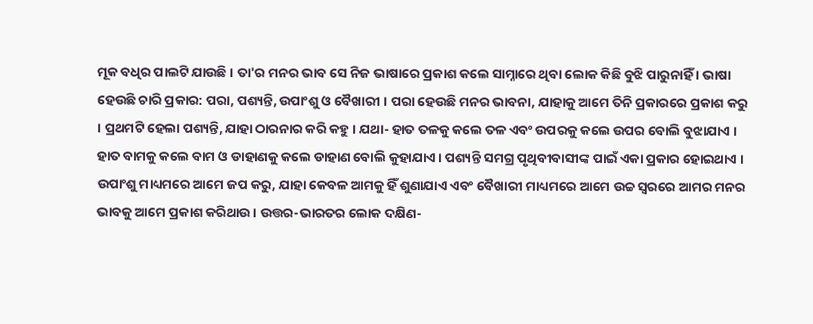ମୂକ ବଧିର ପାଲଟି ଯାଉଛି । ତା'ର ମନର ଭାବ ସେ ନିଜ ଭାଷାରେ ପ୍ରକାଶ କଲେ ସାମ୍ନାରେ ଥିବା ଲୋକ କିଛି ବୁଝି ପାରୁନାହିଁ । ଭାଷା ହେଉଛି ଚାରି ପ୍ରକାର: ପରା, ପଶ୍ୟନ୍ତି, ଉପାଂଶୁ ଓ ବୈଖାରୀ । ପରା ହେଉଛି ମନର ଭାବନା, ଯାହାକୁ ଆମେ ତିନି ପ୍ରକାରରେ ପ୍ରକାଶ କରୁ । ପ୍ରଥମଟି ହେଲା ପଶ୍ୟନ୍ତି, ଯାହା ଠାରନାର କରି କହୁ । ଯଥା- ହାତ ତଳକୁ କଲେ ତଳ ଏବଂ ଉପରକୁ କଲେ ଉପର ବୋଲି ବୁଝାଯାଏ । ହାତ ବାମକୁ କଲେ ବାମ ଓ ଡାହାଣକୁ କଲେ ଡାହାଣ ବୋଲି କୁହାଯାଏ । ପଶ୍ୟନ୍ତି ସମଗ୍ର ପୃଥିବୀବାସୀଙ୍କ ପାଇଁ ଏକା ପ୍ରକାର ହୋଇଥାଏ । ଉପାଂଶୁ ମାଧ୍ୟମରେ ଆମେ ଜପ କରୁ, ଯାହା କେବଳ ଆମକୁ ହିଁ ଶୁଣାଯାଏ ଏବଂ ବୈଖାରୀ ମାଧ୍ୟମରେ ଆମେ ଉଚ୍ଚ ସ୍ୱରରେ ଆମର ମନର ଭାବକୁ ଆମେ ପ୍ରକାଶ କରିଥାଉ । ଉତ୍ତର-ଭାରତର ଲୋକ ଦକ୍ଷିଣ-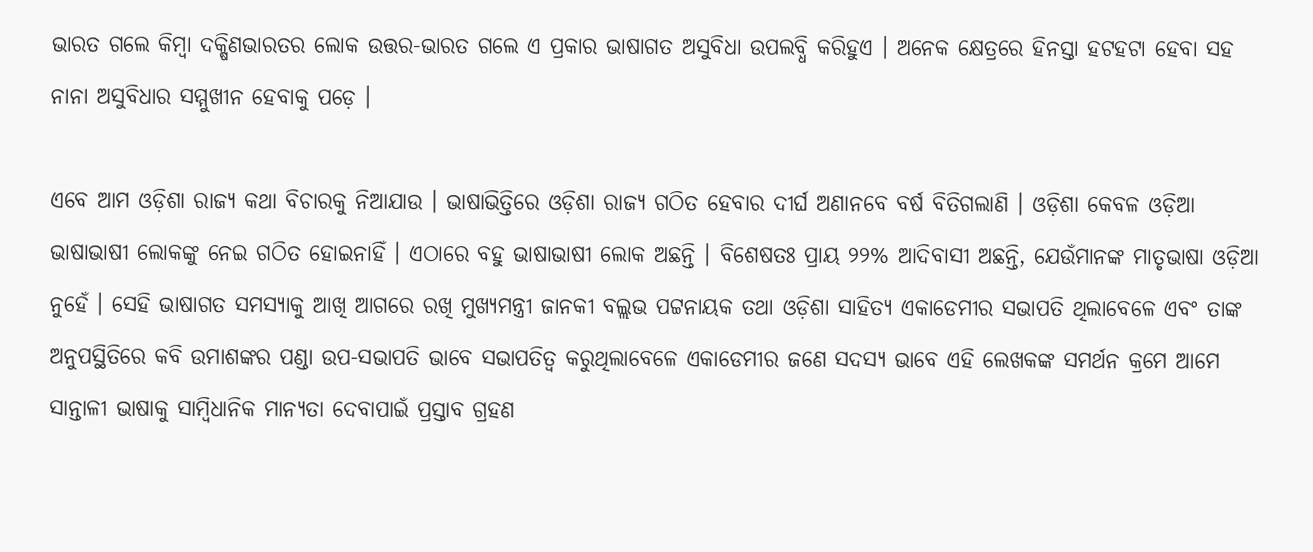ଭାରତ ଗଲେ କିମ୍ବା ଦକ୍ଷିଣଭାରତର ଲୋକ ଉତ୍ତର-ଭାରତ ଗଲେ ଏ ପ୍ରକାର ଭାଷାଗତ ଅସୁବିଧା ଉପଲବ୍ଧି କରିହୁଏ । ଅନେକ କ୍ଷେତ୍ରରେ ହିନସ୍ତା ହଟହଟା ହେବା ସହ ନାନା ଅସୁବିଧାର ସମ୍ମୁଖୀନ ହେବାକୁ ପଡ଼େ ।

ଏବେ ଆମ ଓଡ଼ିଶା ରାଜ୍ୟ କଥା ବିଚାରକୁ ନିଆଯାଉ । ଭାଷାଭିତ୍ତିରେ ଓଡ଼ିଶା ରାଜ୍ୟ ଗଠିତ ହେବାର ଦୀର୍ଘ ଅଣାନବେ ବର୍ଷ ବିତିଗଲାଣି । ଓଡ଼ିଶା କେବଳ ଓଡ଼ିଆ ଭାଷାଭାଷୀ ଲୋକଙ୍କୁ ନେଇ ଗଠିତ ହୋଇନାହିଁ । ଏଠାରେ ବହୁ ଭାଷାଭାଷୀ ଲୋକ ଅଛନ୍ତି । ବିଶେଷତଃ ପ୍ରାୟ ୨୨% ଆଦିବାସୀ ଅଛନ୍ତି, ଯେଉଁମାନଙ୍କ ମାତୃଭାଷା ଓଡ଼ିଆ ନୁହେଁ । ସେହି ଭାଷାଗତ ସମସ୍ୟାକୁ ଆଖି ଆଗରେ ରଖି ମୁଖ୍ୟମନ୍ତ୍ରୀ ଜାନକୀ ବଲ୍ଲଭ ପଟ୍ଟନାୟକ ତଥା ଓଡ଼ିଶା ସାହିତ୍ୟ ଏକାଡେମୀର ସଭାପତି ଥିଲାବେଳେ ଏବଂ ତାଙ୍କ ଅନୁପସ୍ଥିତିରେ କବି ଉମାଶଙ୍କର ପଣ୍ଡା ଉପ-ସଭାପତି ଭାବେ ସଭାପତିତ୍ୱ କରୁଥିଲାବେଳେ ଏକାଡେମୀର ଜଣେ ସଦସ୍ୟ ଭାବେ ଏହି ଲେଖକଙ୍କ ସମର୍ଥନ କ୍ରମେ ଆମେ ସାନ୍ତାଳୀ ଭାଷାକୁ ସାମ୍ବିଧାନିକ ମାନ୍ୟତା ଦେବାପାଇଁ ପ୍ରସ୍ତାବ ଗ୍ରହଣ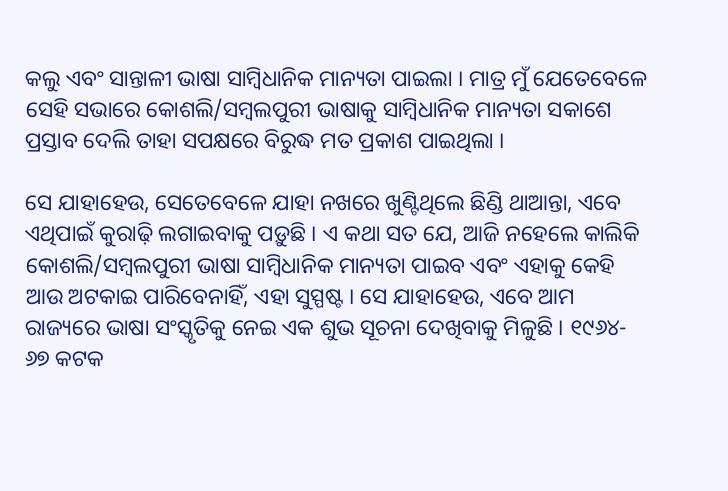କଲୁ ଏବଂ ସାନ୍ତାଳୀ ଭାଷା ସାମ୍ବିଧାନିକ ମାନ୍ୟତା ପାଇଲା । ମାତ୍ର ମୁଁ ଯେତେବେଳେ ସେହି ସଭାରେ କୋଶଲି/ସମ୍ବଲପୁରୀ ଭାଷାକୁ ସାମ୍ବିଧାନିକ ମାନ୍ୟତା ସକାଶେ ପ୍ରସ୍ତାବ ଦେଲି ତାହା ସପକ୍ଷରେ ବିରୁଦ୍ଧ ମତ ପ୍ରକାଶ ପାଇଥିଲା ।

ସେ ଯାହାହେଉ, ସେତେବେଳେ ଯାହା ନଖରେ ଖୁଣ୍ଟିଥିଲେ ଛିଣ୍ଡି ଥାଆନ୍ତା, ଏବେ ଏଥିପାଇଁ କୁରାଢ଼ି ଲଗାଇବାକୁ ପଡ଼ୁଛି । ଏ କଥା ସତ ଯେ, ଆଜି ନହେଲେ କାଲିକି କୋଶଲି/ସମ୍ବଲପୁରୀ ଭାଷା ସାମ୍ବିଧାନିକ ମାନ୍ୟତା ପାଇବ ଏବଂ ଏହାକୁ କେହି ଆଉ ଅଟକାଇ ପାରିବେନାହିଁ, ଏହା ସୁସ୍ପଷ୍ଟ । ସେ ଯାହାହେଉ, ଏବେ ଆମ ରାଜ୍ୟରେ ଭାଷା ସଂସ୍କୃତିକୁ ନେଇ ଏକ ଶୁଭ ସୂଚନା ଦେଖିବାକୁ ମିଳୁଛି । ୧୯୬୪- ୬୭ କଟକ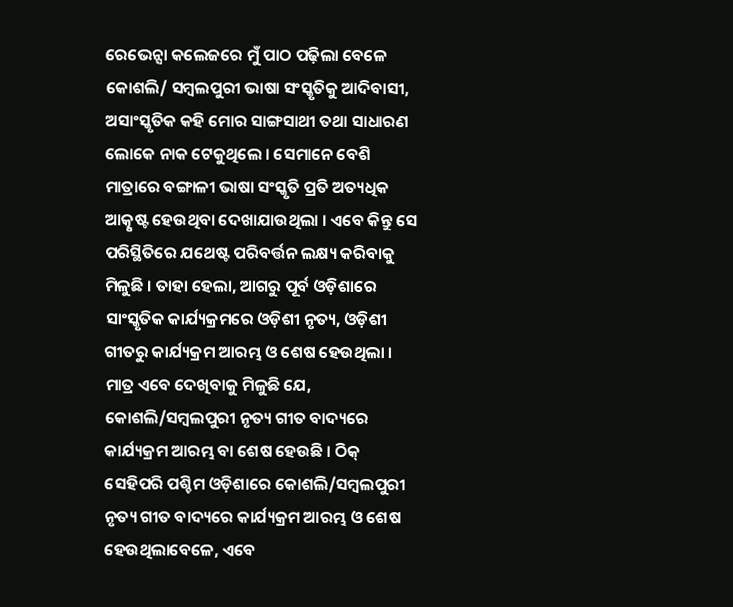ରେଭେନ୍ସା କଲେଜରେ ମୁଁ ପାଠ ପଢ଼ିଲା ବେଳେ କୋଶଲି/ ସମ୍ବଲପୁରୀ ଭାଷା ସଂସ୍କୃତିକୁ ଆଦିବାସୀ, ଅସାଂସ୍କୃତିକ କହି ମୋର ସାଙ୍ଗସାଥୀ ତଥା ସାଧାରଣ ଲୋକେ ନାକ ଟେକୁଥିଲେ । ସେମାନେ ବେଶି ମାତ୍ରାରେ ବଙ୍ଗାଳୀ ଭାଷା ସଂସ୍କୃତି ପ୍ରତି ଅତ୍ୟଧିକ ଆତ୍କୃଷ୍ଟ ହେଉଥିବା ଦେଖାଯାଉଥିଲା । ଏବେ କିନ୍ତୁ ସେ ପରିସ୍ଥିତିରେ ଯଥେଷ୍ଟ ପରିବର୍ତ୍ତନ ଲକ୍ଷ୍ୟ କରିବାକୁ ମିଳୁଛି । ତାହା ହେଲା, ଆଗରୁ ପୂର୍ବ ଓଡ଼ିଶାରେ ସାଂସ୍କୃତିକ କାର୍ଯ୍ୟକ୍ରମରେ ଓଡ଼ିଶୀ ନୃତ୍ୟ, ଓଡ଼ିଶୀ ଗୀତରୁ କାର୍ଯ୍ୟକ୍ରମ ଆରମ୍ଭ ଓ ଶେଷ ହେଉଥିଲା । ମାତ୍ର ଏବେ ଦେଖିବାକୁ ମିଳୁଛି ଯେ, କୋଶଲି/ସମ୍ବଲପୁରୀ ନୃତ୍ୟ ଗୀତ ବାଦ୍ୟରେ କାର୍ଯ୍ୟକ୍ରମ ଆରମ୍ଭ ବା ଶେଷ ହେଉଛି । ଠିକ୍ ସେହିପରି ପଶ୍ଚିମ ଓଡ଼ିଶାରେ କୋଶଲି/ସମ୍ବଲପୁରୀ ନୃତ୍ୟ ଗୀତ ବାଦ୍ୟରେ କାର୍ଯ୍ୟକ୍ରମ ଆରମ୍ଭ ଓ ଶେଷ ହେଉଥିଲାବେଳେ, ଏବେ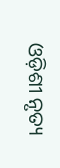ଓଡ଼ିଶୀ ନୃତ୍ୟ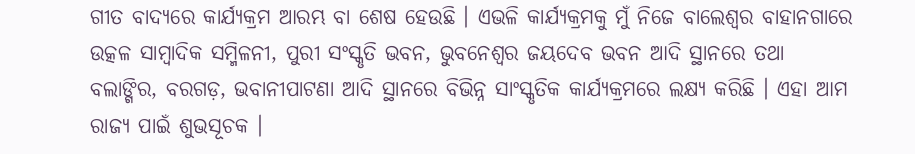ଗୀତ ବାଦ୍ୟରେ କାର୍ଯ୍ୟକ୍ରମ ଆରମ୍ଭ ବା ଶେଷ ହେଉଛି । ଏଭଳି କାର୍ଯ୍ୟକ୍ରମକୁ ମୁଁ ନିଜେ ବାଲେଶ୍ୱର ବାହାନଗାରେ ଉତ୍କଳ ସାମ୍ବାଦିକ ସମ୍ମିଳନୀ, ପୁରୀ ସଂସ୍କୃତି ଭବନ, ଭୁବନେଶ୍ୱର ଜୟଦେବ ଭବନ ଆଦି ସ୍ଥାନରେ ତଥା ବଲାଙ୍ଗିର, ବରଗଡ଼, ଭବାନୀପାଟଣା ଆଦି ସ୍ଥାନରେ ବିଭିନ୍ନ ସାଂସ୍କୃତିକ କାର୍ଯ୍ୟକ୍ରମରେ ଲକ୍ଷ୍ୟ କରିଛି । ଏହା ଆମ ରାଜ୍ୟ ପାଇଁ ଶୁଭସୂଚକ ।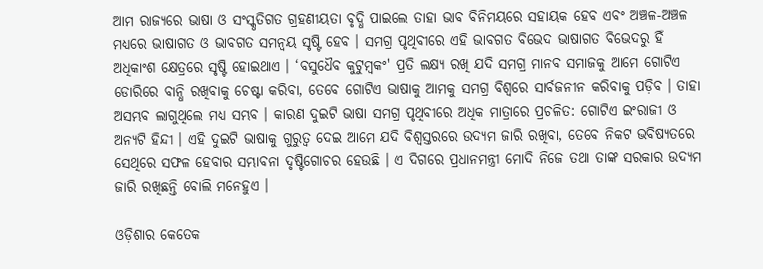ଆମ ରାଜ୍ୟରେ ଭାଷା ଓ ସଂସ୍କୃତିଗତ ଗ୍ରହଣୀୟତା ବୃଦ୍ଧି ପାଇଲେ ତାହା ଭାବ ବିନିମୟରେ ସହାୟକ ହେବ ଏବଂ ଅଞ୍ଚଳ-ଅଞ୍ଚଳ ମଧ୍ୟରେ ଭାଷାଗତ ଓ ଭାବଗତ ସମନ୍ୱୟ ସୃଷ୍ଟି ହେବ । ସମଗ୍ର ପୃଥିବୀରେ ଏହି ଭାବଗତ ବିଭେଦ ଭାଷାଗତ ବିଭେଦରୁ ହିଁ ଅଧିକାଂଶ କ୍ଷେତ୍ରରେ ସୃଷ୍ଟି ହୋଇଥାଏ । ‘ବସୁଧୈବ କୁଟୁମ୍ବକଂ' ପ୍ରତି ଲକ୍ଷ୍ୟ ରଖି ଯଦି ସମଗ୍ର ମାନବ ସମାଜକୁ ଆମେ ଗୋଟିଏ ଡୋରିରେ ବାନ୍ଧି ରଖିବାକୁ ଚେଷ୍ଟା କରିବା, ତେବେ ଗୋଟିଏ ଭାଷାକୁ ଆମକୁ ସମଗ୍ର ବିଶ୍ୱରେ ସାର୍ବଜନୀନ କରିବାକୁ ପଡ଼ିବ । ତାହା ଅସମ୍ଭବ ଲାଗୁଥିଲେ ମଧ୍ୟ ସମ୍ଭବ । କାରଣ ଦୁଇଟି ଭାଷା ସମଗ୍ର ପୃଥିବୀରେ ଅଧିକ ମାତ୍ରାରେ ପ୍ରଚଳିତ: ଗୋଟିଏ ଇଂରାଜୀ ଓ ଅନ୍ୟଟି ହିନ୍ଦୀ । ଏହି ଦୁଇଟି ଭାଷାକୁ ଗୁରୁତ୍ୱ ଦେଇ ଆମେ ଯଦି ବିଶ୍ୱସ୍ତରରେ ଉଦ୍ୟମ ଜାରି ରଖିବା, ତେବେ ନିକଟ ଭବିଷ୍ୟତରେ ସେଥିରେ ସଫଳ ହେବାର ସମ୍ଭାବନା ଦୃଷ୍ଟିଗୋଚର ହେଉଛି । ଏ ଦିଗରେ ପ୍ରଧାନମନ୍ତ୍ରୀ ମୋଦି ନିଜେ ତଥା ତାଙ୍କ ସରକାର ଉଦ୍ୟମ ଜାରି ରଖିଛନ୍ତି ବୋଲି ମନେହୁଏ ।

ଓଡ଼ିଶାର କେତେକ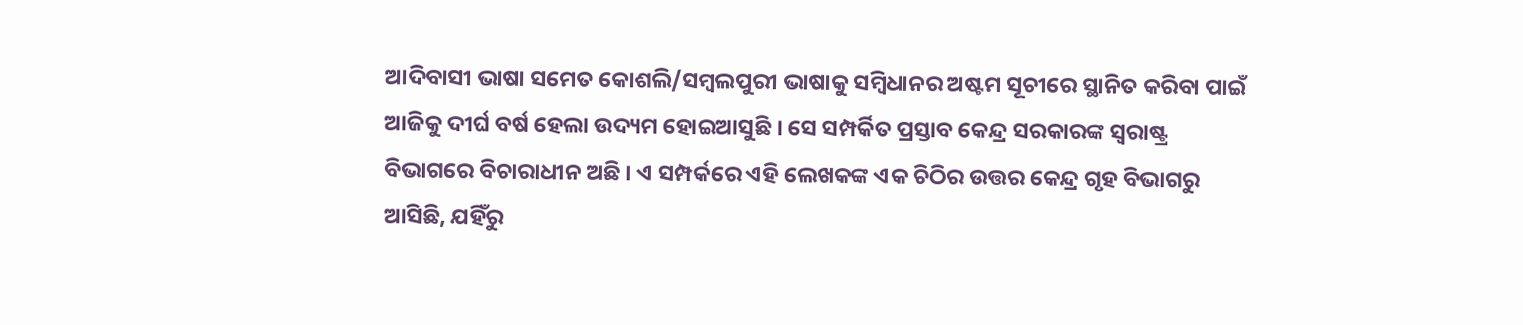ଆଦିବାସୀ ଭାଷା ସମେତ କୋଶଲି/ସମ୍ବଲପୁରୀ ଭାଷାକୁ ସମ୍ବିଧାନର ଅଷ୍ଟମ ସୂଚୀରେ ସ୍ଥାନିତ କରିବା ପାଇଁ ଆଜିକୁ ଦୀର୍ଘ ବର୍ଷ ହେଲା ଉଦ୍ୟମ ହୋଇଆସୁଛି । ସେ ସମ୍ପର୍କିତ ପ୍ରସ୍ତାବ କେନ୍ଦ୍ର ସରକାରଙ୍କ ସ୍ୱରାଷ୍ଟ୍ର ବିଭାଗରେ ବିଚାରାଧୀନ ଅଛି । ଏ ସମ୍ପର୍କରେ ଏହି ଲେଖକଙ୍କ ଏକ ଚିଠିର ଉତ୍ତର କେନ୍ଦ୍ର ଗୃହ ବିଭାଗରୁ ଆସିଛି, ଯହିଁରୁ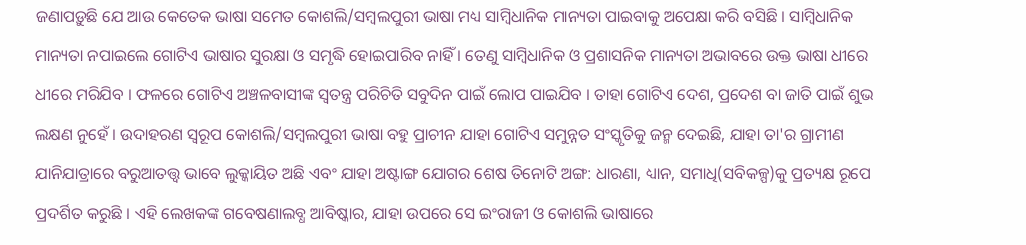ଜଣାପଡ଼ୁଛି ଯେ ଆଉ କେତେକ ଭାଷା ସମେତ କୋଶଲି/ସମ୍ବଲପୁରୀ ଭାଷା ମଧ୍ୟ ସାମ୍ବିଧାନିକ ମାନ୍ୟତା ପାଇବାକୁ ଅପେକ୍ଷା କରି ବସିଛି । ସାମ୍ବିଧାନିକ ମାନ୍ୟତା ନପାଇଲେ ଗୋଟିଏ ଭାଷାର ସୁରକ୍ଷା ଓ ସମୃଦ୍ଧି ହୋଇପାରିବ ନାହିଁ । ତେଣୁ ସାମ୍ବିଧାନିକ ଓ ପ୍ରଶାସନିକ ମାନ୍ୟତା ଅଭାବରେ ଉକ୍ତ ଭାଷା ଧୀରେ ଧୀରେ ମରିଯିବ । ଫଳରେ ଗୋଟିଏ ଅଞ୍ଚଳବାସୀଙ୍କ ସ୍ୱତନ୍ତ୍ର ପରିଚିତି ସବୁଦିନ ପାଇଁ ଲୋପ ପାଇଯିବ । ତାହା ଗୋଟିଏ ଦେଶ, ପ୍ରଦେଶ ବା ଜାତି ପାଇଁ ଶୁଭ ଲକ୍ଷଣ ନୁହେଁ । ଉଦାହରଣ ସ୍ୱରୂପ କୋଶଲି/ସମ୍ବଲପୁରୀ ଭାଷା ବହୁ ପ୍ରାଚୀନ ଯାହା ଗୋଟିଏ ସମୁନ୍ନତ ସଂସ୍କୃତିକୁ ଜନ୍ମ ଦେଇଛି, ଯାହା ତା'ର ଗ୍ରାମୀଣ ଯାନିଯାତ୍ରାରେ ବରୁଆତତ୍ତ୍ୱ ଭାବେ ଲୁକ୍କାୟିତ ଅଛି ଏବଂ ଯାହା ଅଷ୍ଟାଙ୍ଗ ଯୋଗର ଶେଷ ତିନୋଟି ଅଙ୍ଗ: ଧାରଣା, ଧ୍ୟାନ, ସମାଧି(ସବିକଳ୍ପ)କୁ ପ୍ରତ୍ୟକ୍ଷ ରୂପେ ପ୍ରଦର୍ଶିତ କରୁଛି । ଏହି ଲେଖକଙ୍କ ଗବେଷଣାଲବ୍ଧ ଆବିଷ୍କାର, ଯାହା ଉପରେ ସେ ଇଂରାଜୀ ଓ କୋଶଲି ଭାଷାରେ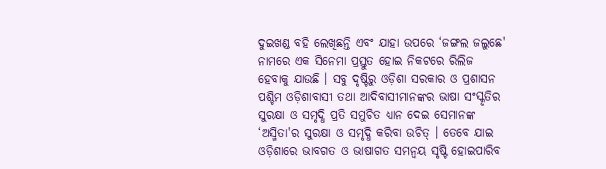ଦୁଇଖଣ୍ଡ ବହି ଲେଖିଛନ୍ତି ଏବଂ ଯାହା ଉପରେ ‘ଜଙ୍ଗଲ ଜଲୁଛେ' ନାମରେ ଏକ ସିନେମା ପ୍ରସ୍ତୁତ ହୋଇ ନିକଟରେ ରିଲିଜ ହେବାକୁ ଯାଉଛି । ସବୁ ଦୃଷ୍ଟିରୁ ଓଡ଼ିଶା ସରକାର ଓ ପ୍ରଶାସନ ପଶ୍ଚିମ ଓଡ଼ିଶାବାସୀ ତଥା ଆଦିବାସୀମାନଙ୍କର ଭାଷା ସଂସ୍କୃତିର ସୁରକ୍ଷା ଓ ସମୃଦ୍ଧି ପ୍ରତି ସମୁଚିତ ଧ୍ୟାନ ଦେଇ ସେମାନଙ୍କ ‘ଅସ୍ମିତା'ର ସୁରକ୍ଷା ଓ ସମୃଦ୍ଧି କରିବା ଉଚିତ୍ । ତେବେ ଯାଇ ଓଡ଼ିଶାରେ ଭାବଗତ ଓ ଭାଷାଗତ ସମନ୍ୱୟ ସୃଷ୍ଟି ହୋଇପାରିବ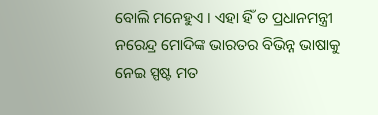ବୋଲି ମନେହୁଏ । ଏହା ହିଁ ତ ପ୍ରଧାନମନ୍ତ୍ରୀ ନରେନ୍ଦ୍ର ମୋଦିଙ୍କ ଭାରତର ବିଭିନ୍ନ ଭାଷାକୁ ନେଇ ସ୍ପଷ୍ଟ ମତ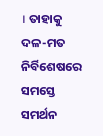। ତାହାକୁ ଦଳ-ମତ ନିର୍ବିଶେଷରେ ସମସ୍ତେ ସମର୍ଥନ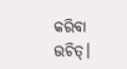କରିବା ଉଚିତ୍।